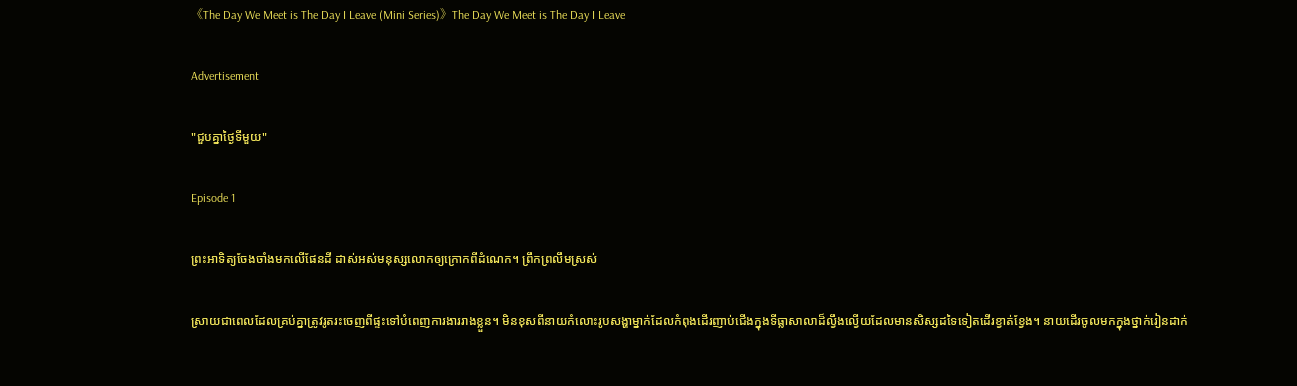《The Day We Meet is The Day I Leave (Mini Series)》The Day We Meet is The Day I Leave

Advertisement

"ជួបគ្នាថ្ងៃទីមួយ"

Episode 1

ព្រះអាទិត្យចែងចាំងមកលើផែនដី ដាស់អស់មនុស្សលោកឲ្យក្រោកពីដំណេក។ ព្រឹកព្រលឹមស្រស់

ស្រាយជាពេលដែលគ្រប់គ្នាត្រូវរូតរះចេញពីផ្ទះទៅបំពេញការងាររាងខ្លួន។ មិនខុសពីនាយកំលោះរូបសង្ហាម្នាក់ដែលកំពុងដើរញាប់ជើងក្នុងទីធ្លាសាលាដ៏ល្វឹងល្វើយដែលមានសិស្សដទៃទៀតដើរខ្វាត់ខ្វែង។ នាយដើរចូលមកក្នុងថ្នាក់រៀនដាក់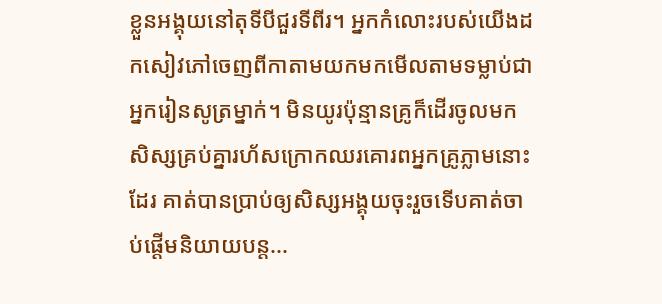ខ្លួនអង្គុយនៅតុទីបីជួរទីពីរ។ អ្នកកំលោះរបស់យើងដកសៀវភៅចេញពីកាតាមយកមកមើលតាមទម្លាប់ជាអ្នករៀនសូត្រម្នាក់។ មិនយូរប៉ុន្មានគ្រូក៏ដើរចូលមក សិស្សគ្រប់គ្នារហ័សក្រោកឈរគោរពអ្នកគ្រូភ្លាមនោះដែរ គាត់បានប្រាប់ឲ្យសិស្សអង្គុយចុះរួចទើបគាត់ចាប់ផ្តើមនិយាយបន្ត...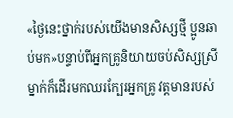«ថ្ងៃនេះថ្នាក់របស់យើងមានសិស្សថ្មី ប្អូនឆាប់មក»បន្ទាប់ពីអ្នកគ្រូនិយាយចប់សិស្សស្រីម្នាក់ក៏ដើរមកឈរក្បែរអ្នកគ្រូ វត្តមានរបស់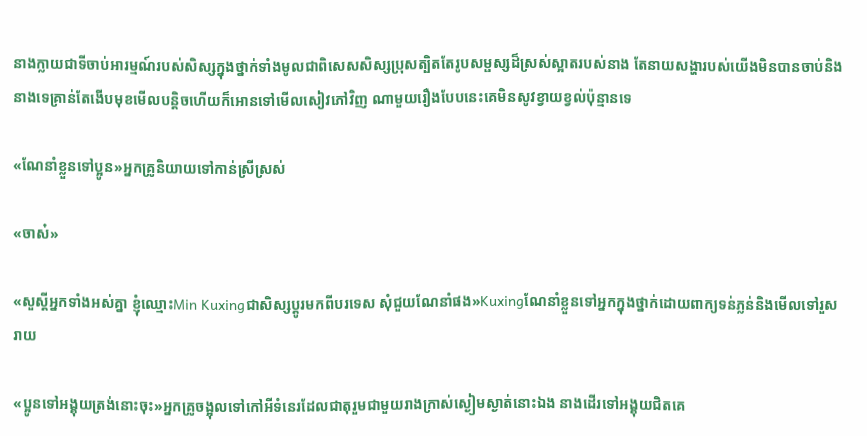នាងក្លាយជាទីចាប់អារម្មណ៍របស់សិស្សក្នុងថ្នាក់ទាំងមូលជាពិសេសសិស្សប្រុសត្បិតតែរូបសម្ផស្សដ៏ស្រស់ស្អាតរបស់នាង តែនាយសង្ហារបស់យើងមិនបានចាប់និងនាងទេគ្រាន់តែងើបមុខមើលបន្តិចហើយក៏អោនទៅមើលសៀវភៅវិញ ណាមួយរឿងបែបនេះគេមិនសូវខ្វាយខ្វល់ប៉ុន្មានទេ

«ណែនាំខ្លួនទៅប្អូន»អ្នកគ្រូនិយាយទៅកាន់ស្រីស្រស់

«ចាស៎»

«សួស្តីអ្នកទាំងអស់គ្នា ខ្ញុំឈ្មោះMin Kuxingជាសិស្សប្តូរមកពីបរទេស សុំជួយណែនាំផង»Kuxingណែនាំខ្លួនទៅអ្នកក្នុងថ្នាក់ដោយពាក្យទន់ភ្លន់និងមើលទៅរួសរាយ

«ប្អូនទៅអង្គុយត្រង់នោះចុះ»អ្នកគ្រូចង្អុលទៅកៅអីទំនេរដែលជាតុរួមជាមួយរាងក្រាស់ស្ងៀមស្ងាត់នោះឯង នាងដើរទៅអង្គុយជិតគេ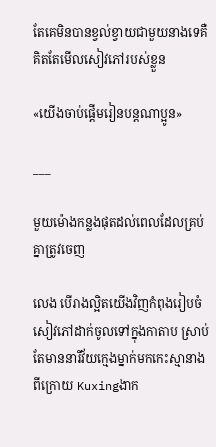តែគេមិនបានខ្វល់ខ្វាយជាមួយនាងទេគឺគិតតែមើលសៀវភៅរបស់ខ្លួន

«យើងចាប់ផ្តើមរៀនបន្តណាប្អូន»

___

មួយម៉ោងកន្លងផុតដល់ពេលដែលគ្រប់គ្នាត្រូវចេញ

លេង បើរាងល្អិតយើងវិញកំពុងរៀបចំសៀវភៅដាក់ចូលទៅក្នុងកាតាប ស្រាប់តែមាននារីវ័យក្មេងម្នាក់មកកេះស្មានាងពីក្រោយ Kuxingងាក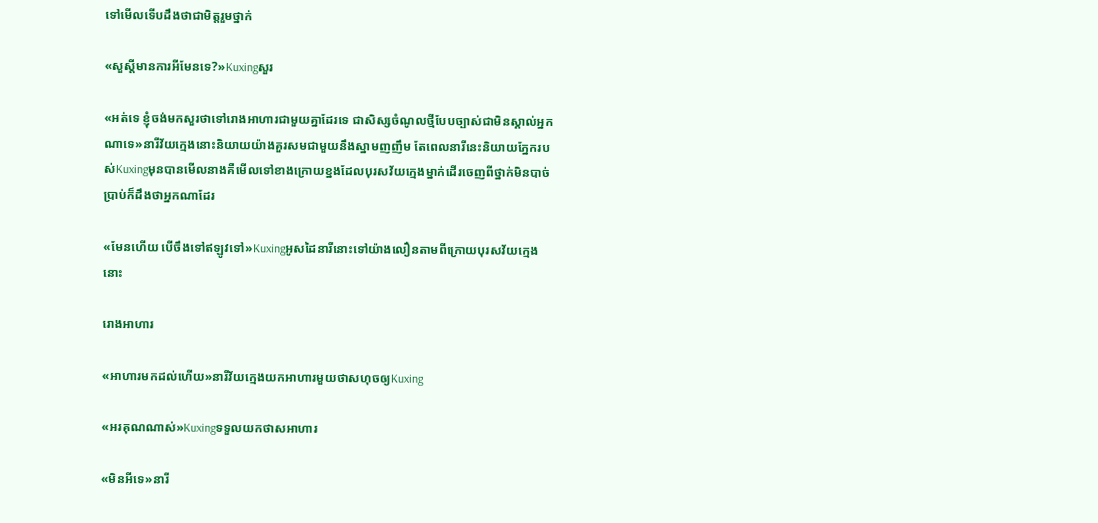ទៅមើលទើបដឹងថាជាមិត្តរួមថ្នាក់

«សួស្តីមានការអីមែនទេ?»Kuxingសួរ

«អត់ទេ ខ្ញុំចង់មកសួរថាទៅរោងអាហារជាមួយគ្នាដែរទេ ជាសិស្សចំណូលថ្មីបែបច្បាស់ជាមិនស្គាល់អ្នកណាទេ»នារីវ័យក្មេងនោះនិយាយយ៉ាងគួរសមជាមួយនឹងស្នាមញញឹម តែពេលនារីនេះនិយាយភ្នែករបស់Kuxingមុនបានមើលនាងគឺមើលទៅខាងក្រោយខ្នងដែលបុរសវ័យក្មេងម្នាក់ដើរចេញពីថ្នាក់មិនបាច់ប្រាប់ក៏ដឹងថាអ្នកណាដែរ

«មែនហើយ បើចឹងទៅឥឡូវទៅ»Kuxingអូសដៃនារីនោះទៅយ៉ាងលឿនតាមពីក្រោយបុរសវ័យក្មេងនោះ

រោងអាហារ

«អាហារមកដល់ហើយ»នារីវ័យក្មេងយកអាហារមួយថាសហុចឲ្យKuxing

«អរគុណណាស់»Kuxingទទួលយកថាសអាហារ

«មិនអីទេ»នារី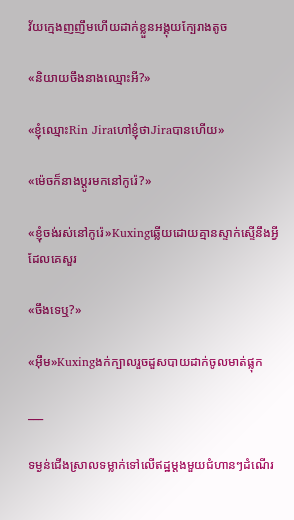វ័យក្មេងញញឹមហើយដាក់ខ្លួនអង្គុយក្បែរាងតូច

«និយាយចឹងនាងឈ្មោះអី?»

«ខ្ញុំឈ្មោះRin Jiraហៅខ្ញុំថាJiraបានហើយ»

«ម៉េចក៏នាងប្តូរមកនៅកូរ៉េ?»

«ខ្ញុំចង់រស់នៅកូរ៉េ»Kuxingឆ្លើយដោយគ្មានស្ទាក់ស្ទើនឹងអ្វីដែលគេសួរ

«ចឹងទេឬ?»

«អ៊ឹម»Kuxingងក់ក្បាលរួចដួសបាយដាក់ចូលមាត់ផ្លុក

___

ទម្ងន់ជើងស្រាលទម្លាក់ទៅលើឥដ្ឋម្តងមួយជំហានៗដំណើរ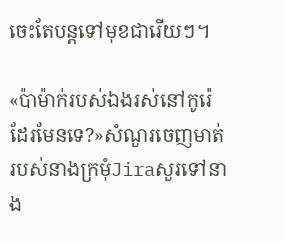ចេះតែបន្តទៅមុខជារើយៗ។

«ប៉ាម៉ាក់របស់ឯងរស់នៅកូរ៉េដែរមែនទេ?»សំណួរចេញមាត់របស់នាងក្រមុំJiraសួរទៅនាង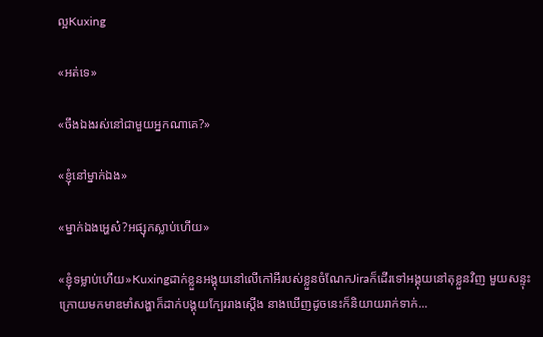ល្អKuxing

«អត់ទេ»

«ចឹងឯងរស់នៅជាមួយអ្នកណាគេ?»

«ខ្ញុំនៅម្នាក់ឯង»

«ម្នាក់ឯងអ្ហេស៎?អផ្សុកស្លាប់ហើយ»

«ខ្ញុំទម្លាប់ហើយ»Kuxingដាក់ខ្លួនអង្គុយនៅលើកៅអីរបស់ខ្លួនចំណែកJiraក៏ដើរទៅអង្គុយនៅតុខ្លួនវិញ មួយសន្ទុះក្រោយមកមាឌមាំសង្ហាក៏ដាក់បង្គុយក្បែររាងស្តើង នាងឃើញដូចនេះក៏និយាយរាក់ទាក់...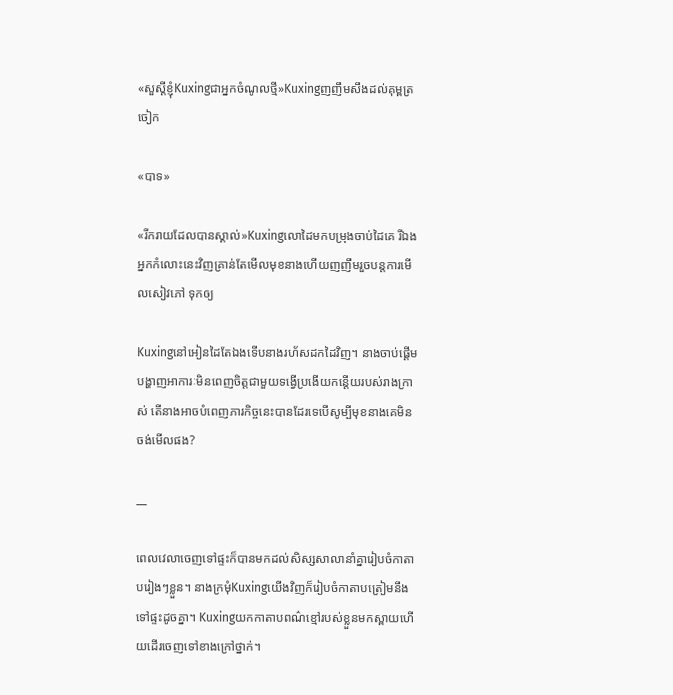«សួស្តីខ្ញុំKuxingជាអ្នកចំណូលថ្មី»Kuxingញញឹមសឹងដល់គុម្ពត្រចៀក

«បាទ»

«រីករាយដែលបានស្គាល់»Kuxingលោដៃមកបម្រុងចាប់ដៃគេ រីឯងអ្នកកំលោះនេះវិញគ្រាន់តែមើលមុខនាងហើយញញឹមរួចបន្តការមើលសៀវភៅ ទុកឲ្យ

Kuxingនៅអៀនដៃតែឯងទើបនាងរហ័សដកដៃវិញ។ នាងចាប់ផ្តើមបង្ហាញអាការៈមិនពេញចិត្តជាមួយទង្វើប្រងើយកន្តើយរបស់រាងក្រាស់ តើនាងអាចបំពេញភារកិច្ចនេះបានដែរទេបើសូម្បីមុខនាងគេមិនចង់មើលផង?

__

ពេលវេលាចេញទៅផ្ទះក៏បានមកដល់សិស្សសាលានាំគ្នារៀបចំកាតាបរៀងៗខ្លួន។ នាងក្រមុំKuxingយើងវិញក៏រៀបចំកាតាបត្រៀមនឹងទៅផ្ទះដូចគ្នា។ Kuxingយកកាតាបពណ៌ខ្មៅរបស់ខ្លួនមកស្ពាយហើយដើរចេញទៅខាងក្រៅថ្នាក់។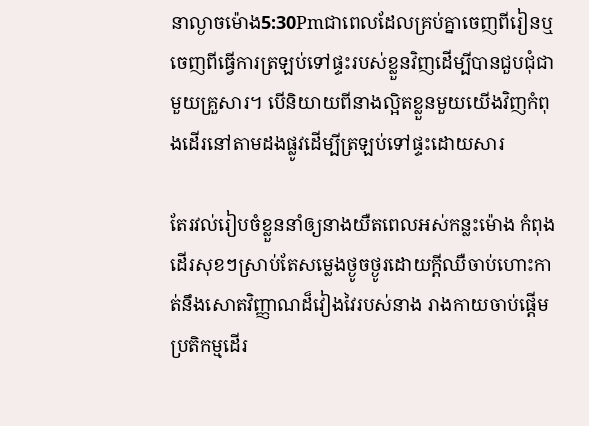នាល្ងាចម៉ោង5:30Pmជាពេលដែលគ្រប់គ្នាចេញពីរៀនឬចេញពីធ្វើការត្រឡប់ទៅផ្ទះរបស់ខ្លួនវិញដើម្បីបានជួបជុំជាមួយគ្រួសារ។ បើនិយាយពីនាងល្អិតខ្លួនមួយយើងវិញកំពុងដើរនៅតាមដងផ្លូវដើម្បីត្រឡប់ទៅផ្ទះដោយសារ

តែរវល់រៀបចំខ្លួននាំឲ្យនាងយឺតពេលអស់កន្លះម៉ោង កំពុងដើរសុខៗស្រាប់តែសម្លេងថ្ងូចថ្ងូរដោយក្តីឈឺចាប់ហោះកាត់នឹងសោតវិញ្ញាណដ៏វៀងវៃរបស់នាង រាងកាយចាប់ផ្តើមប្រតិកម្មដើរ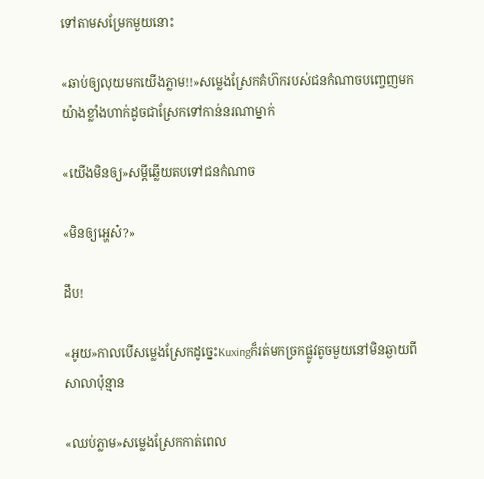ទៅតាមសម្រែកមួយនោះ

«ឆាប់ឲ្យលុយមកយើងភ្លាម!!»សម្លេងស្រែកគំហ៊ករបស់ជនកំណាចបញ្ចេញមកយ៉ាងខ្លាំងហាក់ដូចជាស្រែកទៅកាន់នរណាម្នាក់

«យើងមិនឲ្យ»សម្តីឆ្លើយតបទៅជនកំណាច

«មិនឲ្យអ្ហេស៎?»

ដឹប!

«អូយ»កាលបើសម្លេងស្រែកដូច្នេះKuxingក៏រត់មកច្រកផ្លូវតូចមួយនៅមិនឆ្ងាយពីសាលាប៉ុន្មាន

«ឈប់ភ្លាម»សម្លេងស្រែកកាត់ពេល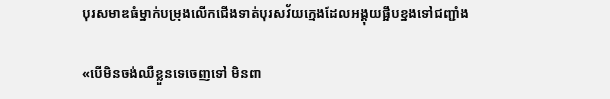បុរសមាឌធំម្នាក់បម្រុងលើកជើងទាត់បុរសវ័យក្មេងដែលអង្គុយផ្អឹបខ្នងទៅជញ្ជាំង

«បើមិនចង់ឈឺខ្លួនទេចេញទៅ មិនពា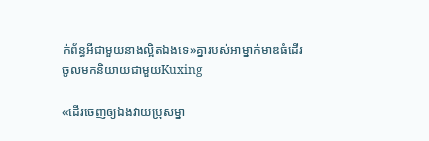ក់ព័ន្ធអីជាមួយនាងល្អិតឯងទេ»គ្នារបស់អាម្នាក់មាឌធំដើរចូលមកនិយាយជាមួយKuxing

«ដើរចេញឲ្យឯងវាយប្រុសម្នា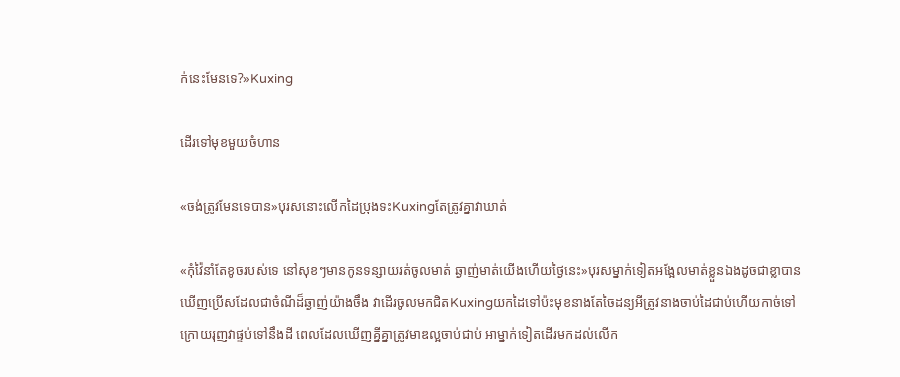ក់នេះមែនទេ?»Kuxing

ដើរទៅមុខមួយចំហាន

«ចង់ត្រូវមែនទេបាន»បុរសនោះលើកដៃប្រុងទះKuxingតែត្រូវគ្នាវាឃាត់

«កុំវ៉ៃនាំតែខូចរបស់ទេ នៅសុខៗមានកូនទន្សាយរត់ចូលមាត់ ឆ្ងាញ់មាត់យើងហើយថ្ងៃនេះ»បុរសម្នាក់ទៀតអង្អែលមាត់ខ្លួនឯងដូចជាខ្លាបានឃើញប្រើសដែលជាចំណីដ៏ឆ្ងាញ់យ៉ាងចឹង វាដើរចូលមកជិតKuxingយកដៃទៅប៉ះមុខនាងតែចៃដន្យអីត្រូវនាងចាប់ដៃជាប់ហើយកាច់ទៅក្រោយរុញវាផ្ទប់ទៅនឹងដី ពេលដែលឃើញគ្នីគ្នាត្រូវមាឌល្អចាប់ជាប់ អាម្នាក់ទៀតដើរមកដល់លើក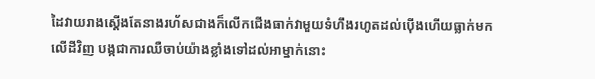ដៃវាយរាងស្តើងតែនាងរហ័សជាងក៏លើកជើងធាក់វាមួយទំហឹងរហូតដល់ប៉ើងហើយធ្លាក់មកលើដីវិញ បង្កជាការឈឺចាប់យ៉ាងខ្លាំងទៅដល់អាម្នាក់នោះ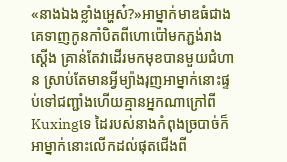«នាងឯងខ្លាំងអ្ហេស៎?»អាម្នាក់មាឌធំជាងគេទាញកូនកាំបិតពីហោប៉ៅមកភ្ជង់រាងស្តើង គ្រាន់តែវាដើរមកមុខបានមួយជំហាន ស្រាប់តែមានអ្វីម្យ៉ាងរុញអាម្នាក់នោះផ្ទប់ទៅជញ្ជាំងហើយគ្មានអ្នកណាក្រៅពីKuxingទេ ដៃរបស់នាងកំពុងច្របាច់ក៏អាម្នាក់នោះលើកដល់ផុតជើងពី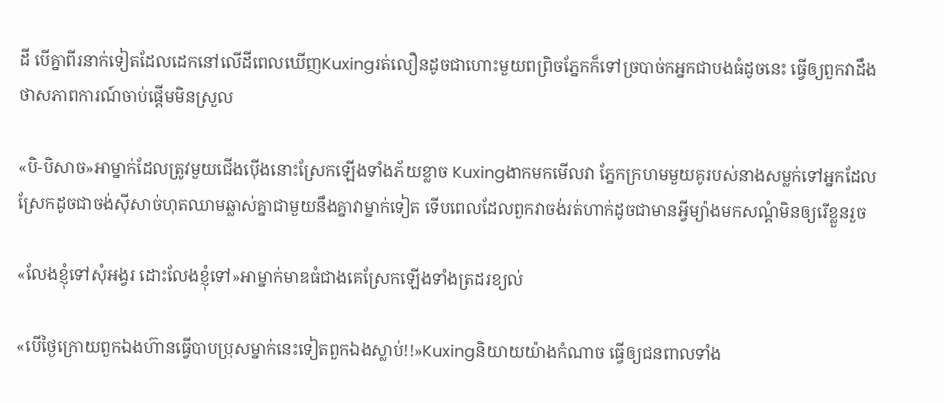ដី បើគ្នាពីរនាក់ទៀតដែលដេកនៅលើដីពេលឃើញKuxingរត់លឿនដូចជាហោះមួយពព្រិចភ្នែកក៏ទៅច្របាច់កអ្នកជាបងធំដូចនេះ ធ្វើឲ្យពួកវាដឹងថាសភាពការណ៍ចាប់ផ្តើមមិនស្រួល

«បិ-បិសាច»អាម្នាក់ដែលត្រូវមួយជើងប៉ើងនោះស្រែកឡើងទាំងភ័យខ្លាច Kuxingងាកមកមើលវា ភ្នែកក្រហមមួយគូរបស់នាងសម្លក់ទៅអ្នកដែលស្រែកដូចជាចង់ស៊ីសាច់ហុតឈាមឆ្លាស់គ្នាជាមួយនឹងគ្នាវាម្នាក់ទៀត ទើបពេលដែលពួកវាចង់រត់ហាក់ដូចជាមានអ្វីម្យ៉ាងមកសណ្តំមិនឲ្យរើខ្លួនរួច

«លែងខ្ញុំទៅសុំអង្វរ ដោះលែងខ្ញុំទៅ»អាម្នាក់មាឌធំជាងគេស្រែកឡើងទាំងត្រដរខ្យល់

«បើថ្ងៃក្រោយពួកឯងហ៊ានធ្វើបាបប្រុសម្នាក់នេះទៀតពួកឯងស្លាប់!!»Kuxingនិយាយយ៉ាងកំណាច ធ្វើឲ្យជនពាលទាំង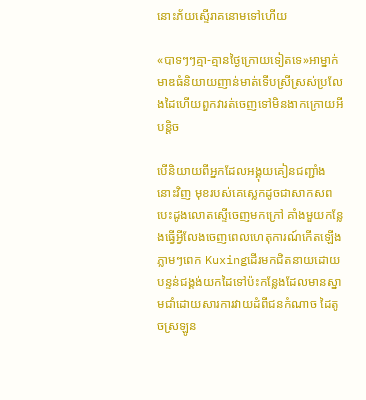នោះភ័យស្ទើរាគនោមទៅហើយ

«បាទៗៗគ្មា-គ្មានថ្ងៃក្រោយទៀតទេ»អាម្នាក់មាឌធំនិយាយញាន់មាត់ទើបស្រីស្រស់ប្រលែងដៃហើយពួកវារត់ចេញទៅមិនងាកក្រោយអីបន្តិច

បើនិយាយពីអ្នកដែលអង្គុយគៀនជញ្ជាំងនោះវិញ មុខរបស់គេស្លេកដូចជាសាកសព បេះដូងលោតស្ទើចេញមកក្រៅ គាំងមួយកន្លែងធ្វើអ្វីលែងចេញពេលហេតុការណ៍កើតឡើងភ្លាមៗពេក Kuxingដើរមកជិតនាយដោយបន្ទន់ជង្គង់យកដៃទៅប៉ះកន្លែងដែលមានស្នាមជាំដោយសារការវាយដំពីជនកំណាច ដៃតូចស្រឡូន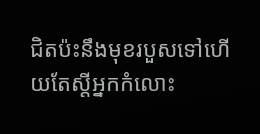ជិតប៉ះនឹងមុខរបួសទៅហើយតែស្តីអ្នកកំលោះ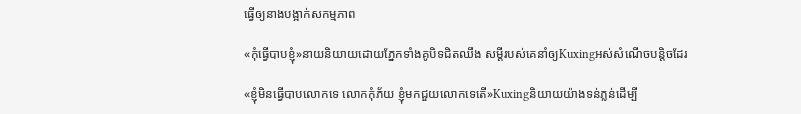ធ្វើឲ្យនាងបង្អាក់សកម្មភាព

«កុំធ្វើបាបខ្ញុំ»នាយនិយាយដោយភ្នែកទាំងគូបិទជិតឈឹង សម្តីរបស់គេនាំឲ្យKuxingអស់សំណើចបន្តិចដែរ

«ខ្ញុំមិនធ្វើបាបលោកទេ លោកកុំភ័យ ខ្ញុំមកជួយលោកទេតើ»Kuxingនិយាយយ៉ាងទន់ភ្លន់ដើម្បី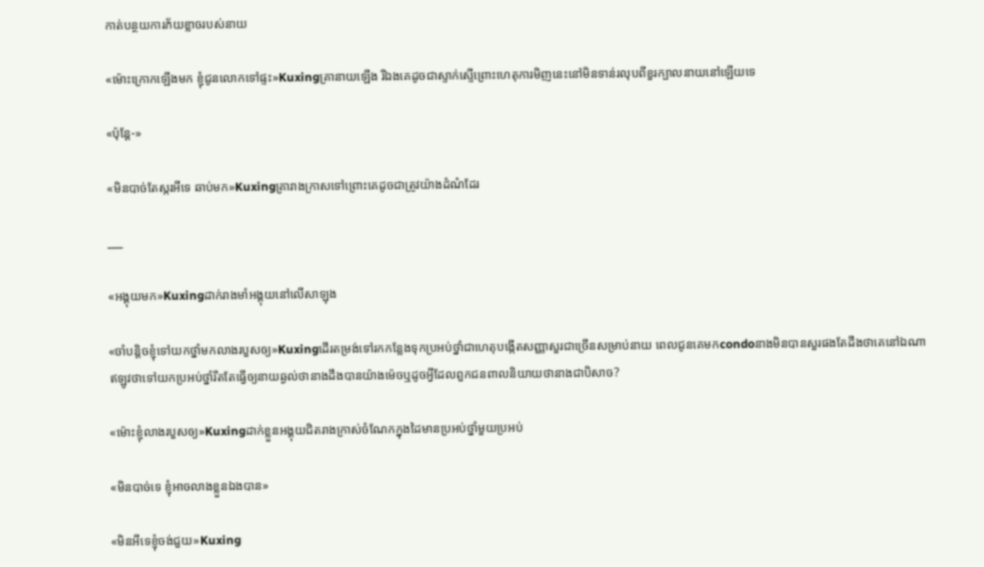កាត់បន្ថយការភ័យខ្លាចរបស់នាយ

«ម៉ោះក្រោកឡើងមក ខ្ញុំជូនលោកទៅផ្ទះ»Kuxingគ្រានាយឡើង រីឯងគេដូចជាស្ទាក់ស្ទើព្រោះហេតុការមិញនេះនៅមិនទាន់រលុបពីខួរក្បាលនាយនៅឡើយទេ

«ប៉ុន្តែ-»

«មិនបាច់តែស្ករអីទេ ឆាប់មក»Kuxingគ្រារាងក្រាសទៅព្រោះគេដូចជាត្រូវយ៉ាងដំណំដែរ

___

«អង្គុយមក»Kuxingដាក់រាងមាំអង្គុយនៅលើសាឡុង

«ចាំបន្តិចខ្ញុំទៅយកថ្នាំមកលាងរបួសឲ្យ»Kuxingដើរតម្រង់ទៅរកកន្លែងទុកប្រអប់ថ្នាំជាហេតុបង្កើតសញ្ញាសួរជាច្រើនសម្រាប់នាយ ពេលជូនគេមកcondoនាងមិនបានសួរផងតែដឹងថាគេនៅឯណាឥឡូវថាទៅយកប្រអប់ថ្នាំរឹតតែធ្វើឲ្យនាយឆ្ងល់ថានាងដឹងបានយ៉ាងម៉េចឬដូចអ្វីដែលពួកជនពាលនិយាយថានាងជាបិសាច?

«ម៉ោះខ្ញុំលាងរបួសឲ្យ»Kuxingដាក់ខ្លួនអង្គុយជិតរាងក្រាស់ចំណែកក្នុងដៃមានប្រអប់ថ្នាំមួយប្រអប់

«មិនបាច់ទេ ខ្ញុំអាចលាងខ្លួនឯងបាន»

«មិនអីទេខ្ញុំចង់ជួយ»Kuxing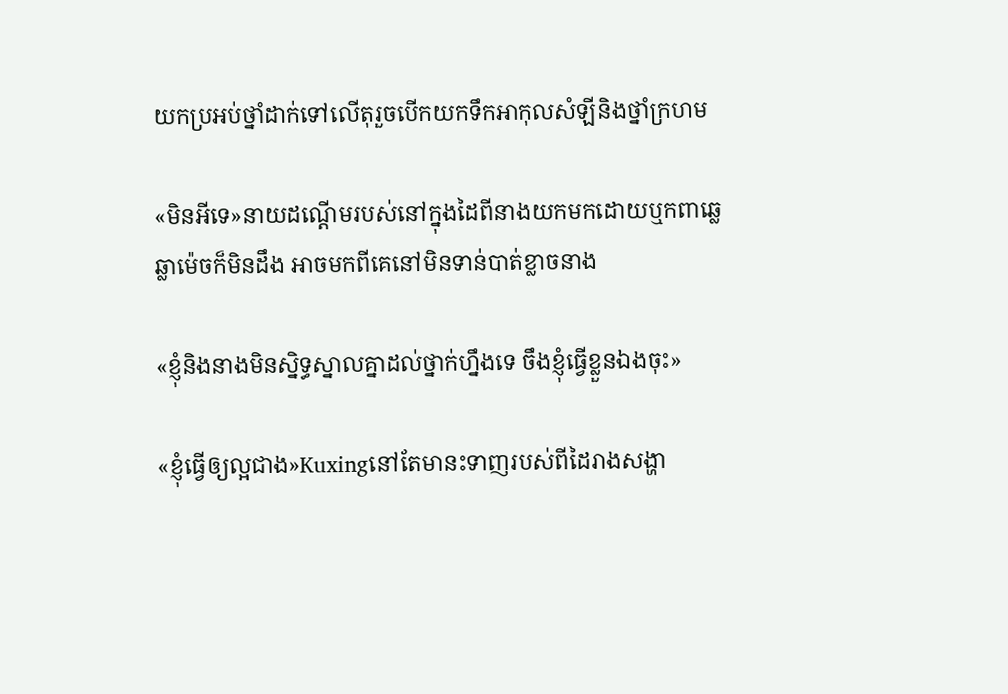យកប្រអប់ថ្នាំដាក់ទៅលើតុរួចបើកយកទឹកអាកុលសំឡីនិងថ្នាំក្រហម

«មិនអីទេ»នាយដណ្តើមរបស់នៅក្នុងដៃពីនាងយកមកដោយឬកពាឆ្លេឆ្លាម៉េចក៏មិនដឹង អាចមកពីគេនៅមិនទាន់បាត់ខ្លាចនាង

«ខ្ញុំនិងនាងមិនស្និទ្ធស្នាលគ្នាដល់ថ្នាក់ហ្នឹងទេ ចឹងខ្ញុំធ្វើខ្លួនឯងចុះ»

«ខ្ញុំធ្វើឲ្យល្អជាង»Kuxingនៅតែមានះទាញរបស់ពីដៃរាងសង្ហា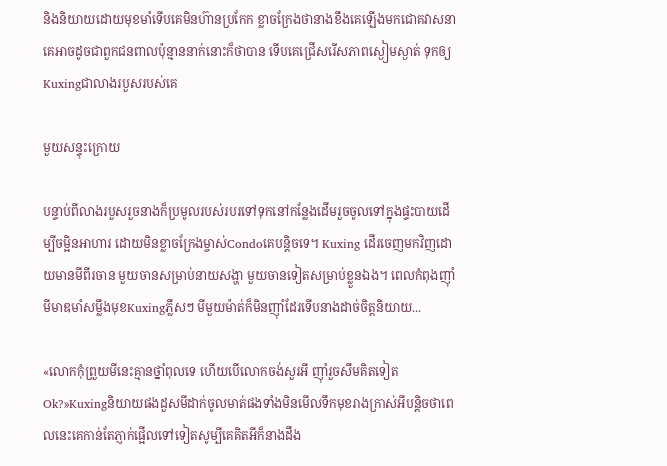និងនិយាយដោយមុខមាំទើបគេមិនហ៊ានប្រកែក ខ្លាចក្រែងថានាងខឹងគេឡើងមកជោគវាសនាគេអាចដូចជាពួកជនពាលប៉ុន្មាននាក់នោះក៏ថាបាន ទើបគេជ្រើសរើសភាពស្ងៀមស្ងាត់ ទុកឲ្យKuxingជាលាងរបួសរបស់គេ

មួយសន្ទុះក្រោយ

បន្ទាប់ពីលាងរបួសរួចនាងក៏ប្រមូលរបស់របរទៅទុកនៅកន្លែងដើមរួចចូលទៅក្នុងផ្ទះបាយដើម្បីចម្អិនអាហារ ដោយមិនខ្លាចក្រែងម្ចាស់Condoគេបន្តិចទេ។ Kuxing ដើរចេញមកវិញដោយមានមីពីរចាន មួយចានសម្រាប់នាយសង្ហា មួយចានទៀតសម្រាប់ខ្លួនឯង។ ពេលកំពុងញ៉ាំមីមាឌមាំសម្លឹងមុខKuxingភ្លឹសៗ មីមួយម៉ាត់ក៏មិនញ៉ាំដែរទើបនាងដាច់ចិត្តនិយាយ...

«លោកកុំព្រួយមីនេះគ្មានថ្នាំពុលទេ ហើយបើលោកចង់សួរអី ញ៉ាំរួចសឹមគិតទៀតOk?»Kuxingនិយាយផងដួសមីដាក់ចូលមាត់ផងទាំងមិនមើលទឹកមុខរាងក្រាស់អីបន្តិចថាពេលនេះគេកាន់តែភ្ញាក់ផ្អើលទៅទៀតសូម្បីគេគិតអីក៏នាងដឹង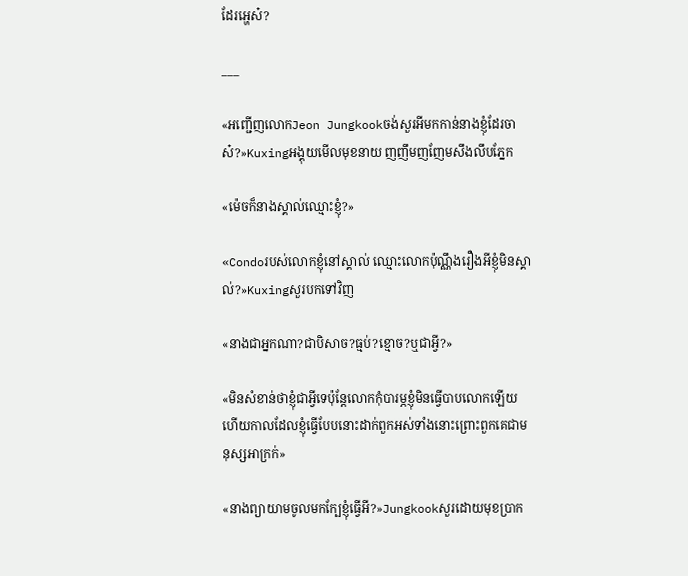ដែរអ្ហេស៎?

___

«អញ្ជើញលោកJeon Jungkookចង់សួរអីមកកាន់នាងខ្ញុំដែរចាស៎?»Kuxingអង្គុយមើលមុខនាយ ញញឹមញញែមសឹងលឹបភ្នែក

«ម៉េចក៏នាងស្គាល់ឈ្មោះខ្ញុំ?»

«Condoរបស់លោកខ្ញុំនៅស្គាល់ ឈ្មោះលោកប៉ុណ្ណឹងរឿងអីខ្ញុំមិនស្គាល់?»Kuxingសួរបកទៅវិញ

«នាងជាអ្នកណា?ជាបិសាច?ធ្មប់?ខ្មោច?ឬជាអ្វី?»

«មិនសំខាន់ថាខ្ញុំជាអ្វីទេប៉ុន្តែលោកកុំបារម្ភខ្ញុំមិនធ្វើបាបលោកឡើយ ហើយកាលដែលខ្ញុំធ្វើបែបនោះដាក់ពួកអស់ទាំងនោះព្រោះពួកគេជាមនុស្សអាក្រក់»

«នាងព្យាយាមចូលមកក្បែខ្ញុំធ្វើអី?»Jungkookសួរដោយមុខប្រាក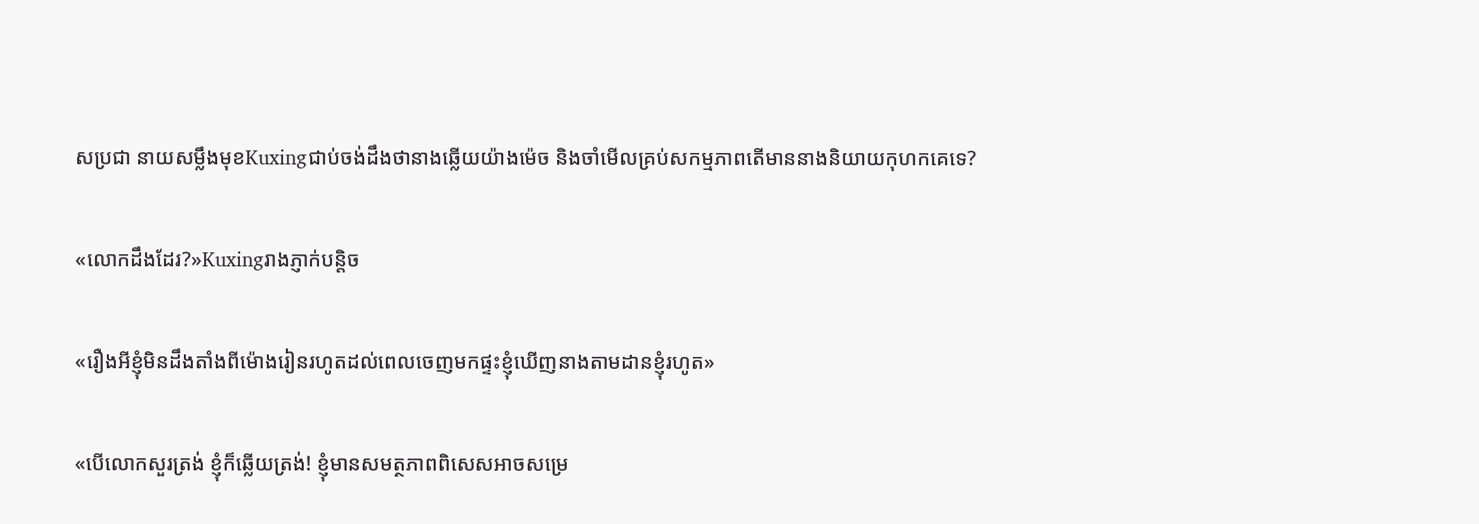សប្រជា នាយសម្លឹងមុខKuxingជាប់ចង់ដឹងថានាងឆ្លើយយ៉ាងម៉េច និងចាំមើលគ្រប់សកម្មភាពតើមាននាងនិយាយកុហកគេទេ?

«លោកដឹងដែរ?»Kuxingរាងភ្ញាក់បន្តិច

«រឿងអីខ្ញុំមិនដឹងតាំងពីម៉ោងរៀនរហូតដល់ពេលចេញមកផ្ទះខ្ញុំឃើញនាងតាមដានខ្ញុំរហូត»

«បើលោកសួរត្រង់ ខ្ញុំក៏ឆ្លើយត្រង់! ខ្ញុំមានសមត្ថភាពពិសេសអាចសម្រេ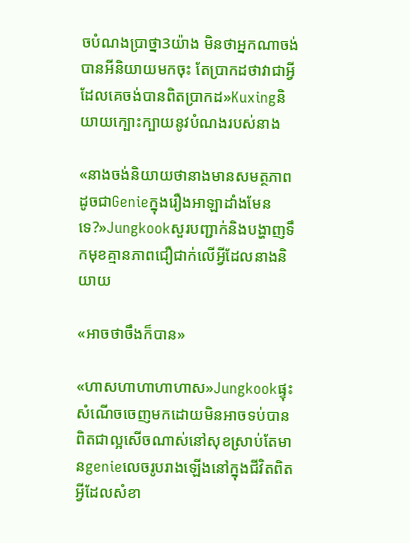ចបំណងប្រាថ្នា3យ៉ាង មិនថាអ្នកណាចង់បានអីនិយាយមកចុះ តែប្រាកដថាវាជាអ្វីដែលគេចង់បានពិតប្រាកដ»Kuxingនិយាយក្បោះក្បាយនូវបំណងរបស់នាង

«នាងចង់និយាយថានាងមានសមត្ថភាពដូចជាGenieក្នុងរឿងអាឡាដាំងមែនទេ?»Jungkookសួរបញ្ជាក់និងបង្ហាញទឹកមុខគ្មានភាពជឿជាក់លើអ្វីដែលនាងនិយាយ

«អាចថាចឹងក៏បាន»

«ហាសហាហាហាហាស»Jungkookផ្ទុះសំណើចចេញមកដោយមិនអាចទប់បាន ពិតជាល្អសើចណាស់នៅសុខស្រាប់តែមានgenieលេចរូបរាងឡើងនៅក្នុងជីវិតពិតអ្វីដែលសំខា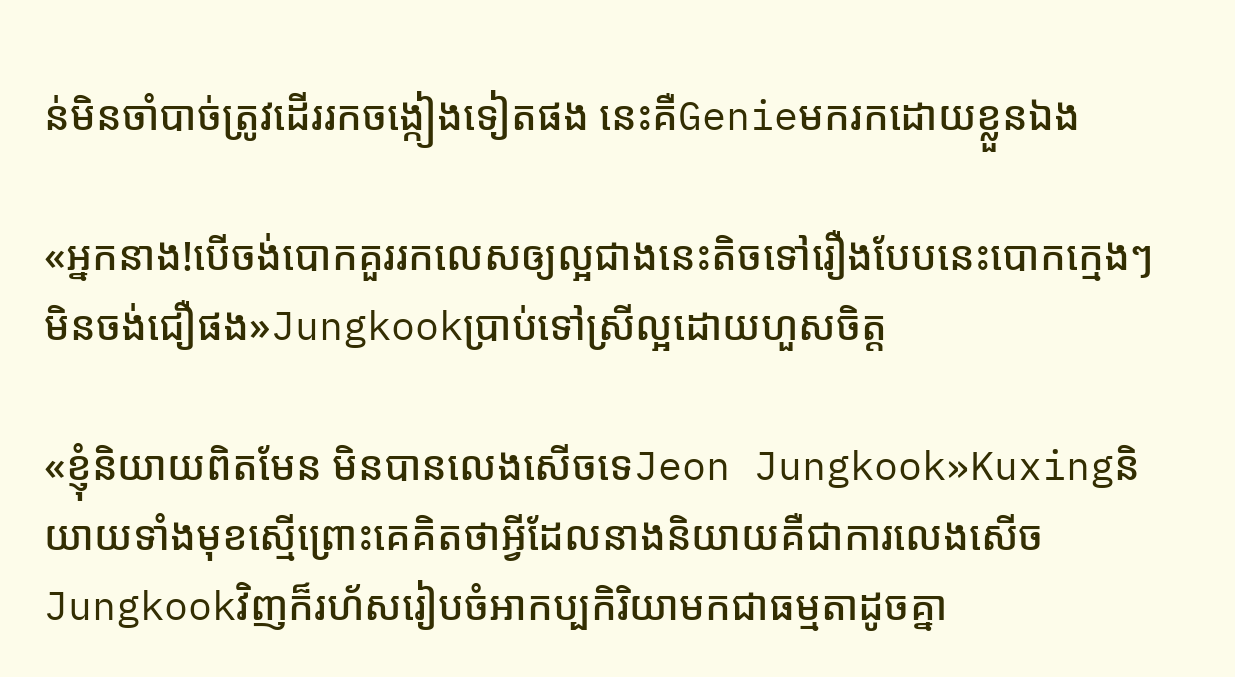ន់មិនចាំបាច់ត្រូវដើររកចង្កៀងទៀតផង នេះគឺGenieមករកដោយខ្លួនឯង

«អ្នកនាង!បើចង់បោកគួររកលេសឲ្យល្អជាងនេះតិចទៅរឿងបែបនេះបោកក្មេងៗមិនចង់ជឿផង»Jungkookប្រាប់ទៅស្រីល្អដោយហួសចិត្ត

«ខ្ញុំនិយាយពិតមែន មិនបានលេងសើចទេJeon Jungkook»Kuxingនិយាយទាំងមុខស្មើព្រោះគេគិតថាអ្វីដែលនាងនិយាយគឺជាការលេងសើច Jungkookវិញក៏រហ័សរៀបចំអាកប្បកិរិយាមកជាធម្មតាដូចគ្នា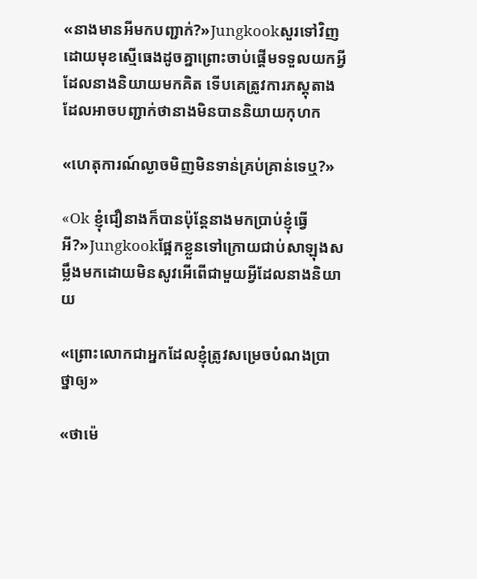«នាងមានអីមកបញ្ជាក់?»Jungkookសួរទៅវិញដោយមុខស្មើធេងដូចគ្នាព្រោះចាប់ផ្តើមទទួលយកអ្វីដែលនាងនិយាយមកគិត ទើបគេត្រូវការភស្តុតាងដែលអាចបញ្ជាក់ថានាងមិនបាននិយាយកុហក

«ហេតុការណ៍ល្ងាចមិញមិនទាន់គ្រប់គ្រាន់ទេឬ?»

«Ok ខ្ញុំជឿនាងក៏បានប៉ុន្តែនាងមកប្រាប់ខ្ញុំធ្វើអី?»Jungkookផ្អែកខ្លួនទៅក្រោយជាប់សាឡុងសម្លឹងមកដោយមិនសូវអើពើជាមួយអ្វីដែលនាងនិយាយ

«ព្រោះលោកជាអ្នកដែលខ្ញុំត្រូវសម្រេចបំណងប្រាថ្នាឲ្យ»

«ថាម៉េ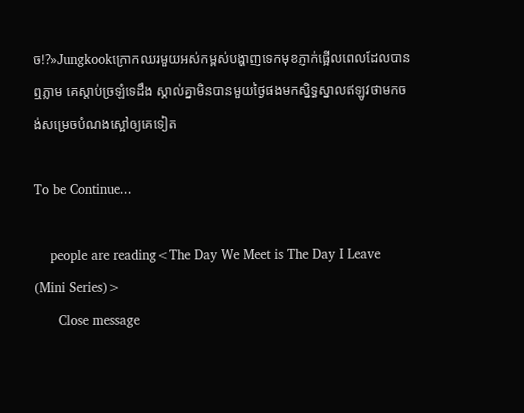ច!?»Jungkookក្រោកឈរមួយអស់កម្ពស់បង្ហាញទេកមុខភ្ញាក់ផ្អើលពេលដែលបានឮភ្លាម គេស្តាប់ច្រឡំទេដឹង ស្គាល់គ្នាមិនបានមួយថ្ងៃផងមកស្និទ្ធស្នាលឥឡូវថាមកចង់សម្រេចបំណងស្អៅឲ្យគេទៀត

To be Continue...

    people are reading<The Day We Meet is The Day I Leave (Mini Series)>
      Close message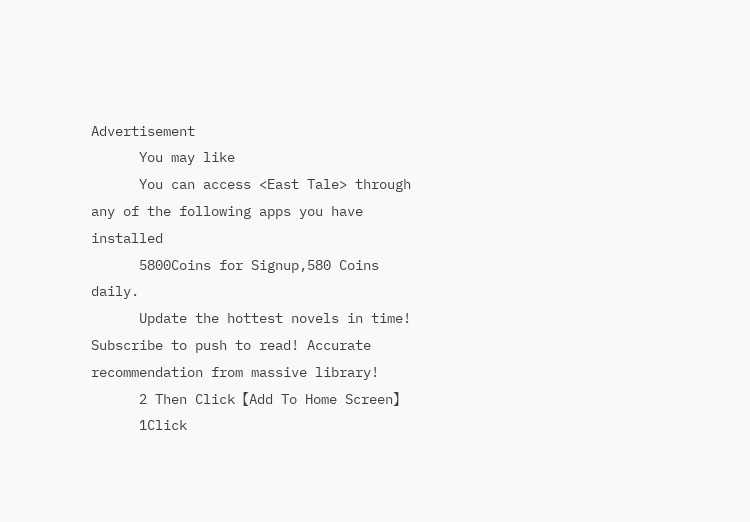Advertisement
      You may like
      You can access <East Tale> through any of the following apps you have installed
      5800Coins for Signup,580 Coins daily.
      Update the hottest novels in time! Subscribe to push to read! Accurate recommendation from massive library!
      2 Then Click【Add To Home Screen】
      1Click